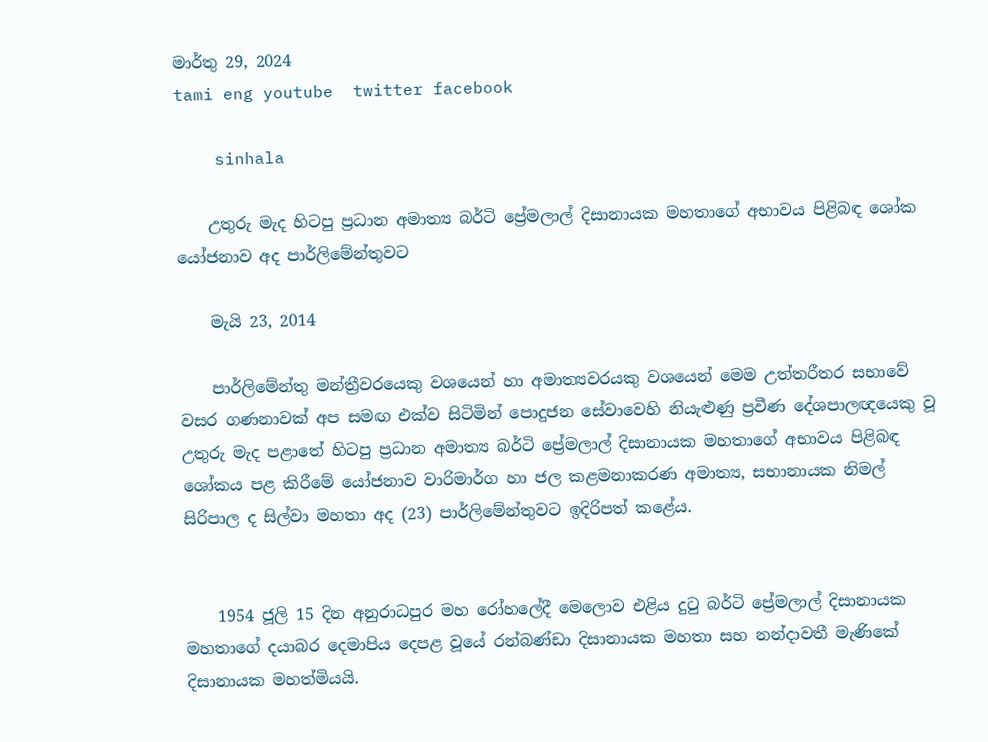මාර්තු 29, 2024
tami eng youtube  twitter facebook

    sinhala

    උතුරු මැද හිටපු ප්‍රධාන අමාත්‍ය බර්ටි ප්‍රේමලාල් දිසානායක මහතාගේ අභාවය පිළිබඳ ශෝක යෝජනාව අද පාර්ලිමේන්තුවට

    මැයි 23, 2014

    පාර්ලිමේන්තු මන්ත්‍රීවරයෙකු වශයෙන් හා අමාත්‍යවරයකු වශයෙන් මෙම උත්තරීතර සභාවේ වසර ගණනාවක් අප සමඟ එක්ව සිටිමින් පොදුජන සේවාවෙහි නියැළුණු ප්‍රවීණ දේශපාලඥයෙකු වූ උතුරු මැද පළාතේ හිටපු ප්‍රධාන අමාත්‍ය බර්ටි ප්‍රේමලාල් දිසානායක මහතාගේ අභාවය පිළිබඳ ශෝකය පළ කිරීමේ යෝජනාව වාරිමාර්ග හා ජල කළමනාකරණ අමාත්‍ය, සභානායක නිමල් සිරිපාල ද සිල්වා මහතා අද (23) පාර්ලිමේන්තුවට ඉදිරිපත් කළේය.


    1954 ජූලි 15 දින අනුරාධපුර මහ රෝහලේදී මෙලොව එළිය දුටු බර්ටි ප්‍රේමලාල් දිසානායක මහතාගේ දයාබර දෙමාපිය දෙපළ වූයේ රන්බණ්ඩා දිසානායක මහතා සහ නන්දාවතී මැණිකේ දිසානායක මහත්මියයි.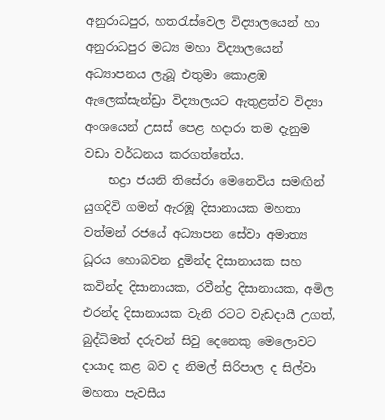අනුරාධපුර, හතරැස්වෙල විද්‍යාලයෙන් හා අනුරාධපුර මධ්‍ය මහා විද්‍යාලයෙන් අධ්‍යාපනය ලැබූ එතුමා කොළඹ ඇලෙක්සැන්ඩ්‍රා විද්‍යාලයට ඇතුළත්ව විද්‍යා අංශයෙන් උසස් පෙළ හදාරා තම දැනුම වඩා වර්ධනය කරගත්තේය.
    භද්‍රා ජයනි තිසේරා මෙනෙවිය සමඟින් යුගදිවි ගමන් ඇරඹූ දිසානායක මහතා වත්මන් රජයේ අධ්‍යාපන සේවා අමාත්‍ය ධූරය හොබවන දුමින්ද දිසානායක සහ කවින්ද දිසානායක, රවීන්ද්‍ර දිසානායක, අමිල එරන්ද දිසානායක වැනි රටට වැඩදායී උගත්, බුද්ධිමත් දරුවන් සිවු දෙනෙකු මෙලොවට දායාද කළ බව ද නිමල් සිරිපාල ද සිල්වා මහතා පැවසීය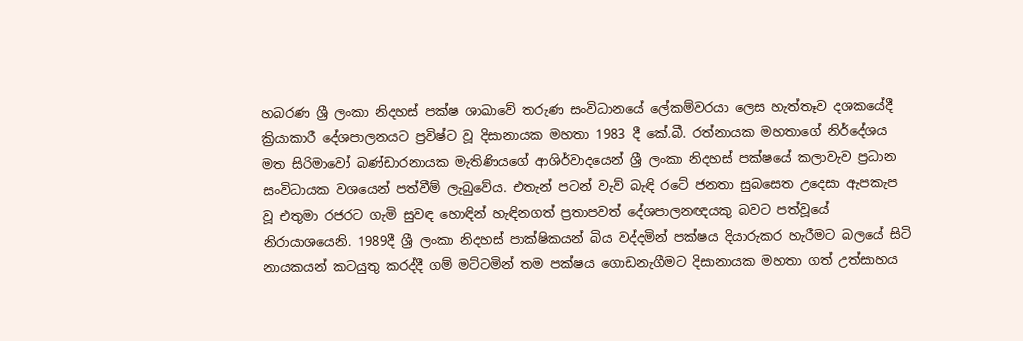හබරණ ශ්‍රී ලංකා නිදහස් පක්ෂ ශාඛාවේ තරුණ සංවිධානයේ ලේකම්වරයා ලෙස හැත්තෑව දශකයේදී ක්‍රියාකාරී දේශපාලනයට ප්‍රවිෂ්ට වූ දිසානායක මහතා 1983 දී කේ.බී. රත්නායක මහතාගේ නිර්දේශය මත සිරිමාවෝ බණ්ඩාරනායක මැතිණියගේ ආශිර්වාදයෙන් ශ්‍රී ලංකා නිදහස් පක්ෂයේ කලාවැව ප්‍රධාන සංවිධායක වශයෙන් පත්වීම් ලැබුවේය. එතැන් පටන් වැව් බැඳි රටේ ජනතා සුබසෙත උදෙසා ඇපකැප වූ එතුමා රජරට ගැමි සුවඳ හොඳින් හැඳිනගත් ප්‍රතාපවත් දේශපාලනඥයකු බවට පත්වූයේ නිරායාශයෙනි. 1989දී ශ්‍රී ලංකා නිදහස් පාක්ෂිකයන් බිය වද්දමින් පක්ෂය දියාරුකර හැරීමට බලයේ සිටි නායකයන් කටයුතු කරද්දී ගම් මට්ටමින් තම පක්ෂය ගොඩනැගීමට දිසානායක මහතා ගත් උත්සාහය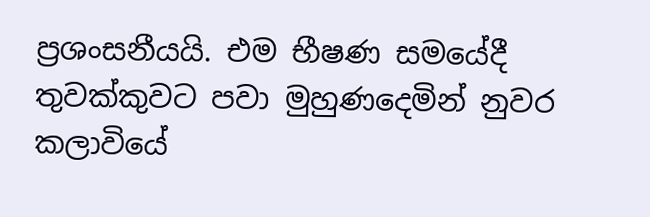ප්‍රශංසනීයයි. එම භීෂණ සමයේදී තුවක්කුවට පවා මුහුණදෙමින් නුවර කලාවියේ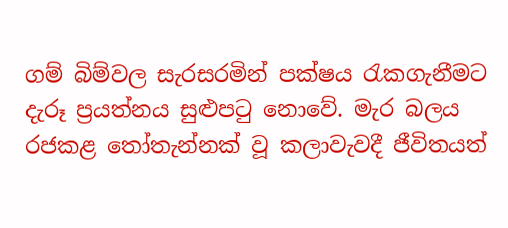ගම් බිම්වල සැරසරමින් පක්ෂය රැකගැනීමට දැරූ ප්‍රයත්නය සුළුපටු නොවේ. මැර බලය රජකළ තෝතැන්නක් වූ කලාවැවදී ජීවිතයත්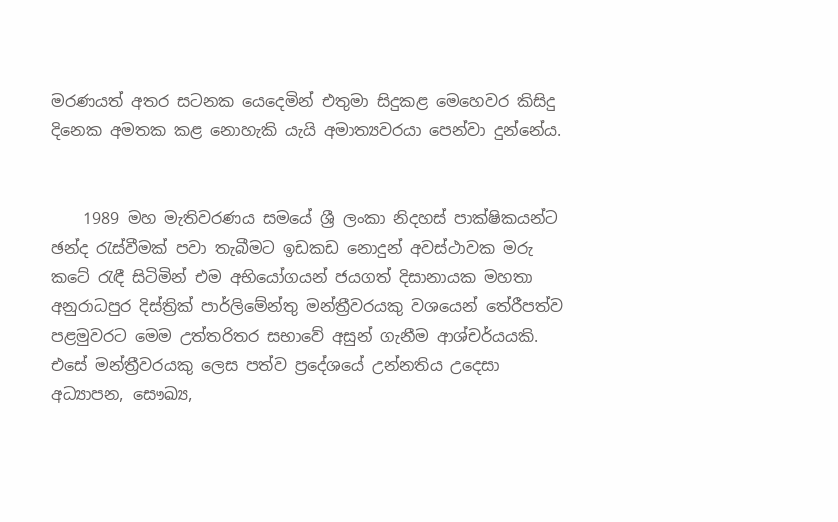මරණයත් අතර සටනක යෙදෙමින් එතුමා සිදුකළ මෙහෙවර කිසිදු දිනෙක අමතක කළ නොහැකි යැයි අමාත්‍යවරයා පෙන්වා දුන්නේය.


    1989 මහ මැතිවරණය සමයේ ශ්‍රී ලංකා නිදහස් පාක්ෂිකයන්ට ඡන්ද රැස්වීමක් පවා තැබීමට ඉඩකඩ නොදුන් අවස්ථාවක මරු කටේ රැඳී සිටිමින් එම අභියෝගයන් ජයගත් දිසානායක මහතා අනුරාධපුර දිස්ත්‍රික් පාර්ලිමේන්තු මන්ත්‍රීවරයකු වශයෙන් තේරීපත්ව පළමුවරට මෙම උත්තරිතර සභාවේ අසුන් ගැනීම ආශ්චර්යයකි. එසේ මන්ත්‍රීවරයකු ලෙස පත්ව ප්‍රදේශයේ උන්නතිය උදෙසා අධ්‍යාපන, සෞඛ්‍ය,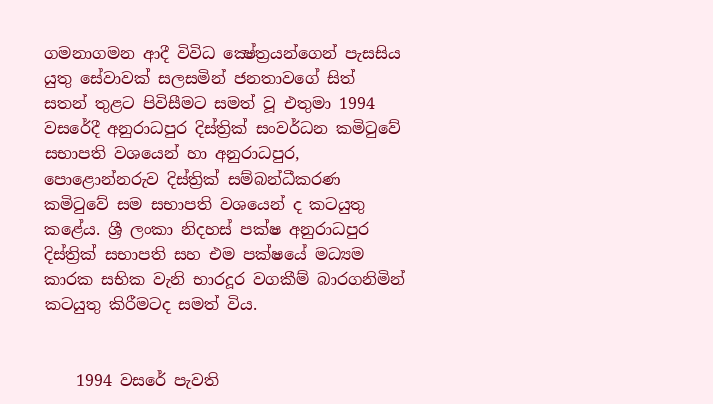ගමනාගමන ආදී විවිධ ක්‍ෂේත්‍රයන්ගෙන් පැසසිය යුතු සේවාවක් සලසමින් ජනතාවගේ සිත් සතන් තුළට පිවිසීමට සමත් වූ එතුමා 1994 වසරේදී අනුරාධපුර දිස්ත්‍රික් සංවර්ධන කමිටුවේ සභාපති වශයෙන් හා අනුරාධපුර, පොළොන්නරුව දිස්ත්‍රික් සම්බන්ධීකරණ කමිටුවේ සම සභාපති වශයෙන් ද කටයුතු කළේය. ශ්‍රී ලංකා නිදහස් පක්ෂ අනුරාධපුර දිස්ත්‍රික් සභාපති සහ එම පක්ෂයේ මධ්‍යම කාරක සභික වැනි භාරදූර වගකීම් බාරගනිමින් කටයුතු කිරීමටද සමත් විය.


    1994 වසරේ පැවති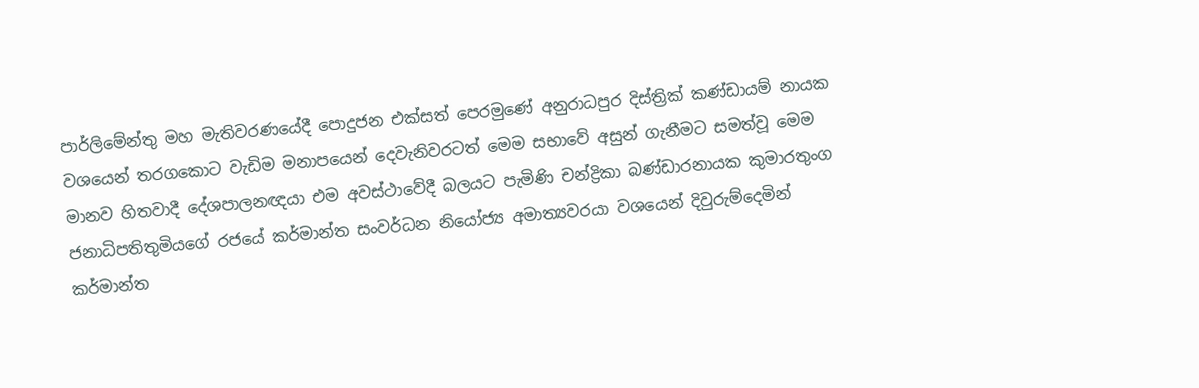පාර්ලිමේන්තු මහ මැතිවරණයේදී පොදුජන එක්සත් පෙරමුණේ අනුරාධපුර දිස්ත්‍රික් කණ්ඩායම් නායක වශයෙන් තරගකොට වැඩිම මනාපයෙන් දෙවැනිවරටත් මෙම සභාවේ අසුන් ගැනීමට සමත්වූ මෙම මානව හිතවාදී දේශපාලනඥයා එම අවස්ථාවේදී බලයට පැමිණි චන්ද්‍රිකා බණ්ඩාරනායක කුමාරතුංග ජනාධිපතිතුමියගේ රජයේ කර්මාන්ත සංවර්ධන නියෝජ්‍ය අමාත්‍යවරයා වශයෙන් දිවුරුම්දෙමින් කර්මාන්ත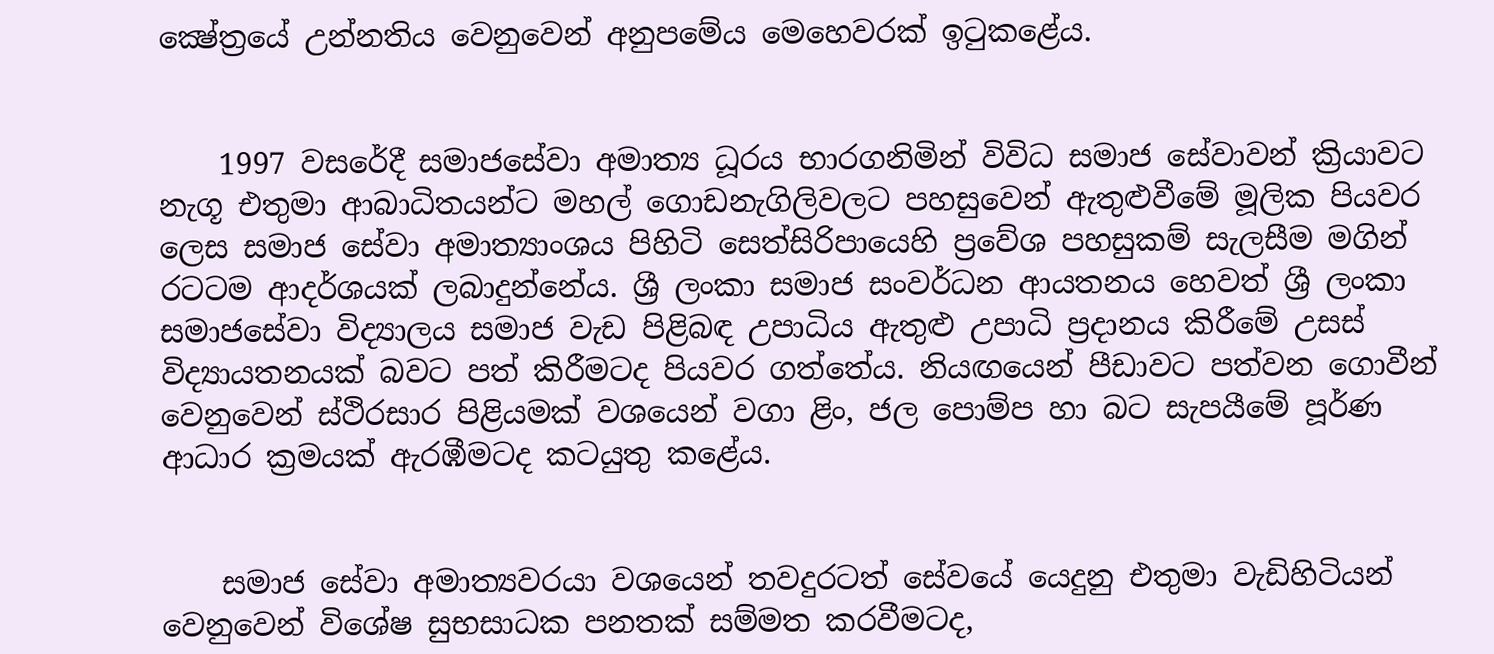ක්‍ෂේත්‍රයේ උන්නතිය වෙනුවෙන් අනුපමේය මෙහෙවරක් ඉටුකළේය.


    1997 වසරේදී සමාජසේවා අමාත්‍ය ධූරය භාරගනිමින් විවිධ සමාජ සේවාවන් ක්‍රියාවට නැගූ එතුමා ආබාධිතයන්ට මහල් ගොඩනැගිලිවලට පහසුවෙන් ඇතුළුවීමේ මූලික පියවර ලෙස සමාජ සේවා අමාත්‍යාංශය පිහිටි සෙත්සිරිපායෙහි ප්‍රවේශ පහසුකම් සැලසීම මගින් රටටම ආදර්ශයක් ලබාදුන්නේය. ශ්‍රී ලංකා සමාජ සංවර්ධන ආයතනය හෙවත් ශ්‍රී ලංකා සමාජසේවා විද්‍යාලය සමාජ වැඩ පිළිබඳ උපාධිය ඇතුළු උපාධි ප්‍රදානය කිරීමේ උසස් විද්‍යායතනයක් බවට පත් කිරීමටද පියවර ගත්තේය. නියඟයෙන් පීඩාවට පත්වන ගොවීන් වෙනුවෙන් ස්ථිරසාර පිළියමක් වශයෙන් වගා ළිං, ජල පොම්ප හා බට සැපයීමේ පූර්ණ ආධාර ක්‍රමයක් ඇරඹීමටද කටයුතු කළේය.


    සමාජ සේවා අමාත්‍යවරයා වශයෙන් තවදුරටත් සේවයේ යෙදුනු එතුමා වැඩිහිටියන් වෙනුවෙන් විශේෂ සුභසාධක පනතක් සම්මත කරවීමටද,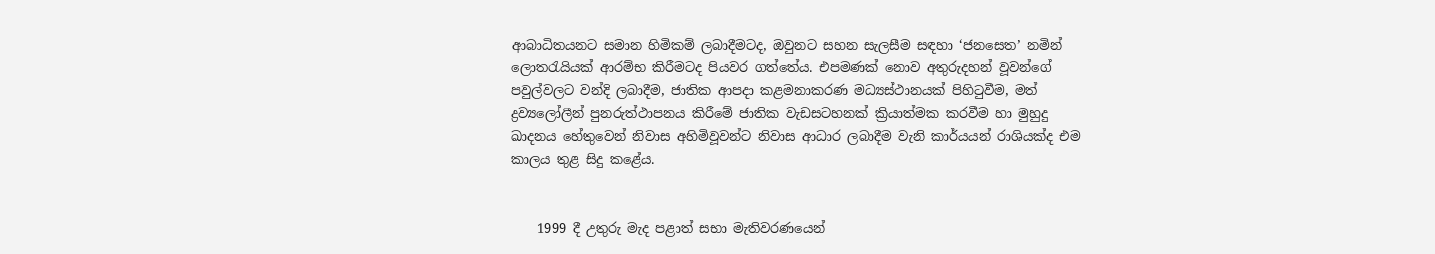ආබාධිතයනට සමාන හිමිකම් ලබාදීමටද, ඔවුනට සහන සැලසීම සඳහා ‘ජනසෙත’ නමින් ලොතරැයියක් ආරම්භ කිරීමටද පියවර ගත්තේය. එපමණක් නොව අතුරුදහන් වූවන්ගේ පවුල්වලට වන්දි ලබාදීම, ජාතික ආපදා කළමනාකරණ මධ්‍යස්ථානයක් පිහිටුවීම, මත් ද්‍රව්‍යලෝලීන් පුනරුත්ථාපනය කිරීමේ ජාතික වැඩසටහනක් ක්‍රියාත්මක කරවීම හා මුහුදු ඛාදනය හේතුවෙන් නිවාස අහිමිවූවන්ට නිවාස ආධාර ලබාදීම වැනි කාර්යයන් රාශියක්ද එම කාලය තුළ සිදු කළේය.


    1999 දී උතුරු මැද පළාත් සභා මැතිවර‍ණයෙන්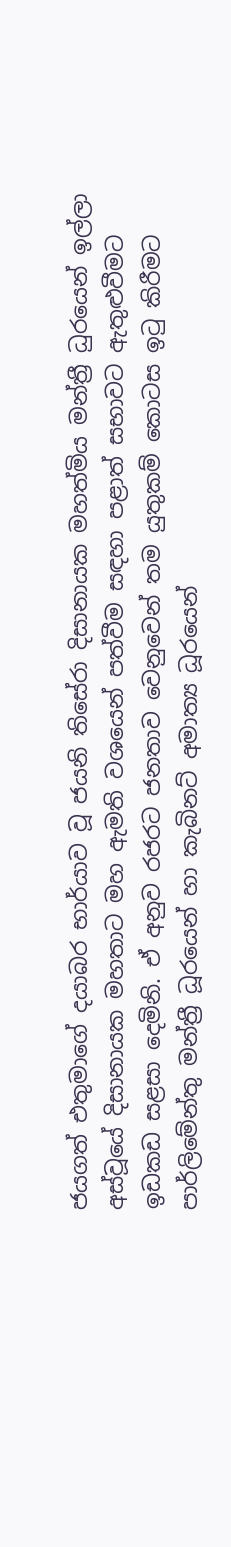ජයගත් එතුමාගේ දයාබර භාර්යාව වූ ජයනි තිසේරා දිසානායක මහත්මිය මන්ත්‍රී ධුරයෙන් ඉල්ලා අස්වූයේ දිසානායක මහතාට මහ ඇමති වශයෙන් පත්වීම සඳහා පළාත් සභාවට ඇතුළුවීමට ඉඩකඩ සළසා දෙමිනි. ඒ අනුව රජරට ජනතාව වෙනුවෙන් තම යුතුකම් කොටස ඉටු කිරීමට පාර්ලිමේන්තු මන්ත්‍රී ධූරයෙන් හා කැබිනට් අමාත්‍ය ධූරයෙන්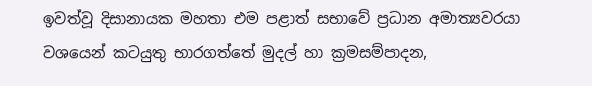ඉවත්වූ දිසානායක මහතා එම පළාත් සභාවේ ප්‍රධාන අමාත්‍යවරයා වශයෙන් කටයුතු භාරගත්තේ මුදල් හා ක්‍රමසම්පාදන,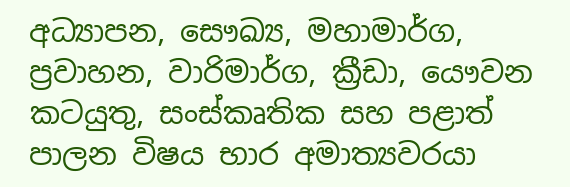අධ්‍යාපන, සෞඛ්‍ය, මහාමාර්ග, ප්‍රවාහන, වාරිමාර්ග, ක්‍රීඩා, යෞවන කටයුතු, සංස්කෘතික සහ පළාත් පාලන විෂය භාර අමාත්‍යවරයා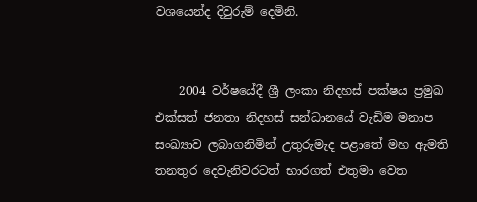වශයෙන්ද දිවුරුම් දෙමිනි.


    2004 වර්ෂයේදී ශ්‍රී ලංකා නිදහස් පක්ෂය ප්‍රමුඛ එක්සත් ජනතා නිදහස් සන්ධානයේ වැඩිම මනාප සංඛ්‍යාව ලබාගනිමින් උතුරුමැද පළාතේ මහ ඇමති තනතුර දෙවැනිවරටත් භාරගත් එතුමා වෙත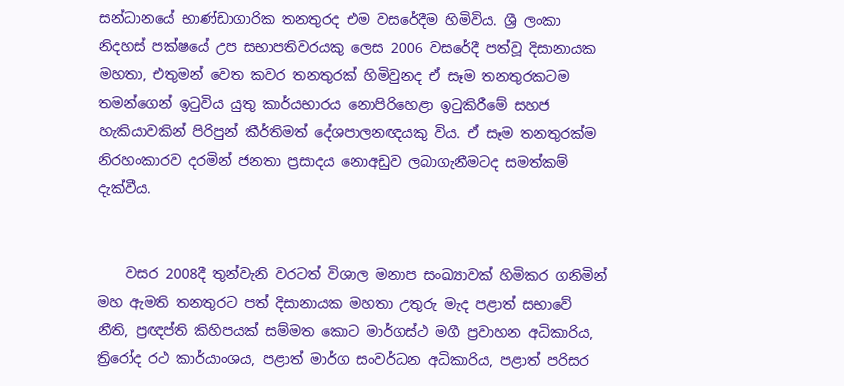සන්ධානයේ භාණ්ඩාගාරික තනතුරද එම වසරේදීම හිමිවිය. ශ්‍රී ලංකා නිදහස් පක්ෂයේ උප සභාපතිවරයකු ලෙස 2006 වසරේදී පත්වූ දිසානායක මහතා, එතුමන් වෙත කවර තනතුරක් හිමිවුනද ඒ සෑම තනතුරකටම තමන්ගෙන් ඉටුවිය යුතු කාර්යභාරය නොපිරිහෙළා ඉටුකිරීමේ සහජ හැකියාවකින් පිරිපුන් කීර්තිමත් දේශපාලනඥයකු විය. ඒ සෑම තනතුරක්ම නිරහංකාරව දරමින් ජනතා ප්‍රසාදය නොඅඩුව ලබාගැනීමටද සමත්කම් දැක්වීය.


    වසර 2008දී තුන්වැනි වරටත් විශාල මනාප සංඛ්‍යාවක් හිමිකර ගනිමින් මහ ඇමති තනතුරට පත් දිසානායක මහතා උතුරු මැද පළාත් සභාවේ නීති, ප්‍රඥප්ති කිහිපයක් සම්මත කොට මාර්ගස්ථ මගී ප්‍රවාහන අධිකාරිය, ත්‍රිරෝද රථ කාර්යාංශය, පළාත් මාර්ග සංවර්ධන අධිකාරිය, පළාත් පරිසර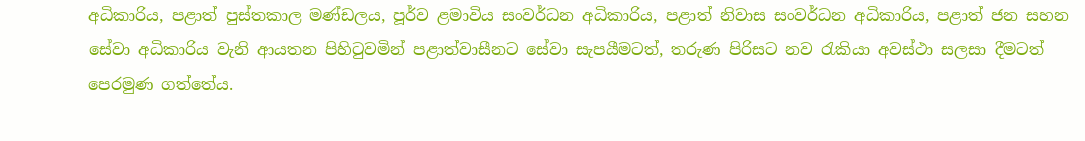අධිකාරිය, පළාත් පුස්තකාල මණ්ඩලය, පූර්ව ළමාවිය සංවර්ධන අධිකාරිය, පළාත් නිවාස සංවර්ධන අධිකාරිය, පළාත් ජන සහ‍න සේවා අධිකාරිය වැනි ආයතන පිහිටුවමින් පළාත්වාසීනට සේවා සැපයීමටත්, තරුණ පිරිසට නව රැකියා අවස්ථා සලසා දීමටත් පෙරමුණ ගත්තේය.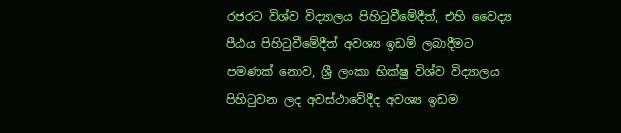රජරට විශ්ව විද්‍යාලය පිහිටුවීමේදීත්, එහි වෛද්‍ය පීඨය පිහිටුවීමේදීත් අවශ්‍ය ඉඩම් ලබාදීමට පමණක් නොව, ශ්‍රී ලංකා භික්ෂු විශ්ව විද්‍යාලය පිහිටුවන ලද අවස්ථාවේදීද අවශ්‍ය ඉඩම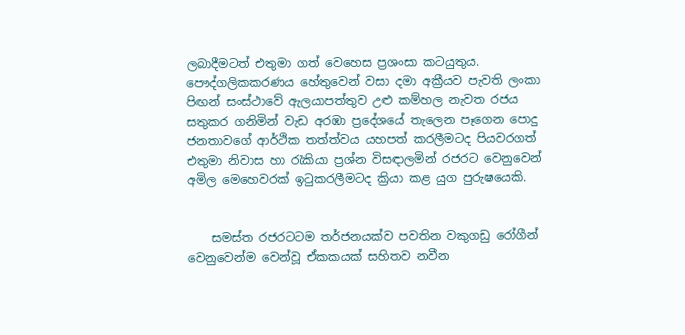ලබාදීමටත් එතුමා ගත් වෙහෙස ප්‍රශංසා කටයුතුය. පෞද්ගලිකකරණය හේතුවෙන් වසා දමා අක්‍රීයව පැවති ලංකා පිඟන් සංස්ථාවේ ඇලයාපත්තුව උළු කම්හල නැවත රජය සතුකර ගනිමින් වැඩ අරඹා ප්‍රදේශයේ තැලෙන පෑගෙන පොදු ජනතාවගේ ආර්ථික තත්ත්වය යහපත් කරලීමටද පියවරගත් එතුමා නිවාස හා රැකියා ප්‍රශ්න විසඳාලමින් රජරට වෙනුවෙන් අමිල මෙහෙවරක් ඉටුකරලීමටද ක්‍රියා කළ යුග පුරුෂයෙකි.


    සමස්ත රජරටටම තර්ජනයක්ව පවතින වකුගඩු රෝගීන් වෙනුවෙන්ම වෙන්වූ ඒකකයක් සහිතව නවීන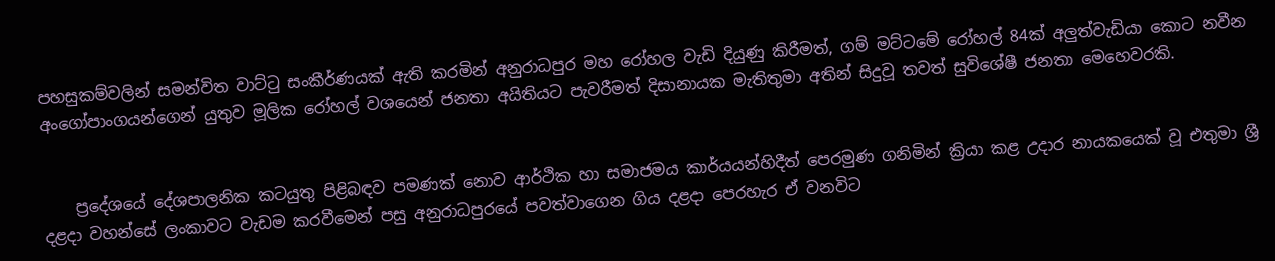පහසුකම්වලින් සමන්විත වාට්ටු සංකීර්ණයක් ඇති කරමින් අනුරාධපුර මහ රෝහල වැඩි දියුණු කිරීමත්, ගම් මට්ටමේ රෝහල් 84ක් අලුත්වැඩියා කොට නවීන අංගෝපාංගයන්ගෙන් යුතුව මූලික රෝහල් වශයෙන් ජනතා අයිතියට පැවරීමත් දිසානායක මැතිතුමා අතින් සිදුවූ තවත් සුවිශේෂී ජනතා මෙහෙවරකි.


    ප්‍රදේශයේ දේශපාලනික කටයුතු පිළිබඳව පමණක් නොව ආර්ථික හා සමාජමය කාර්යයන්හිදීත් පෙරමුණ ගනිමින් ක්‍රියා කළ උදාර නායකයෙක් වූ එතුමා ශ්‍රී දළදා වහන්සේ ලංකාවට වැඩම කරවීමෙන් පසු අනුරාධපුරයේ පවත්වාගෙන ගිය දළදා පෙරහැර ඒ වනවිට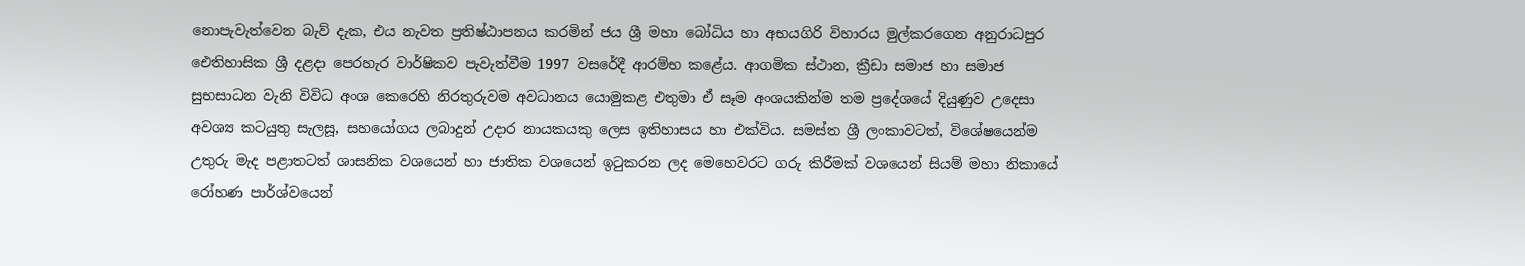නොපැවැත්වෙන බැව් දැක, එය නැවත ප්‍රතිෂ්ඨාපනය කරමින් ජය ශ්‍රී ‍මහා බෝධිය හා අභයගිරි විහාරය මුල්කරගෙන අනුරාධපුර ඓතිහාසික ශ්‍රී දළදා පෙරහැර වාර්ෂිකව පැවැත්වීම 1997 වසරේදී ආරම්භ කළේය. ආගමික ස්ථාන, ක්‍රීඩා සමාජ හා සමාජ සුභසාධන වැනි විවිධ අංශ කෙරෙහි නිරතුරුවම අවධානය යොමුකළ එතුමා ඒ සෑම අංශයකින්ම තම ප්‍රදේශයේ දියුණුව උදෙසා අවශ්‍ය කටයුතු සැලසූ, සහයෝගය ලබාදුන් උදාර නායකයකු ලෙස ඉතිහාසය හා එක්විය. සමස්ත ශ්‍රී ලංකාවටත්, විශේෂයෙන්ම උතුරු මැද පළාතටත් ශාසනික වශයෙන් හා ජාතික වශයෙන් ඉටුකරන ලද මෙහෙවරට ගරු කිරීමක් වශයෙන් සියම් මහා නිකායේ රෝහණ පාර්ශ්වයෙන්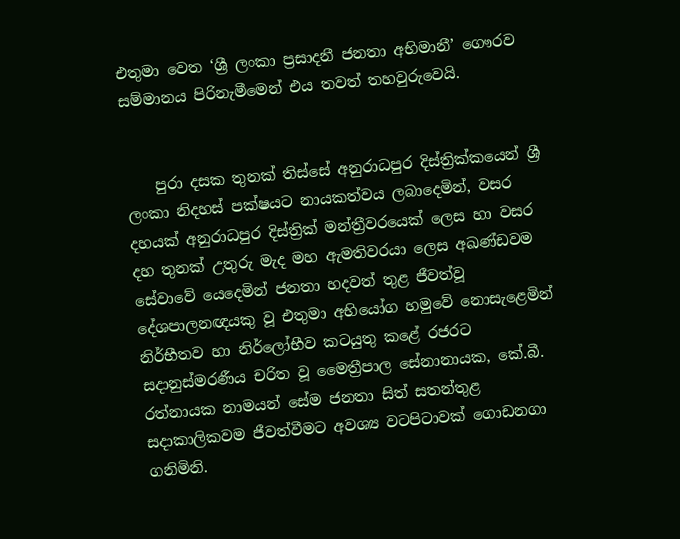එතුමා වෙත ‘ශ්‍රී ලංකා ප්‍රසාදනී ජනතා අභිමානී’ ගෞරව සම්මානය පිරිනැමීමෙන් එය තවත් තහවුරුවෙයි.


    පුරා දසක තුනක් තිස්සේ අනුරාධපුර දිස්ත්‍රික්කයෙන් ශ්‍රී ලංකා නිදහස් පක්ෂයට නායකත්වය ලබාදෙමින්, වසර දහයක් අනුරාධපුර දිස්ත්‍රික් මන්ත්‍රීවරයෙක් ලෙස හා වසර දහ තුනක් උතුරු මැද මහ ඇමතිවරයා ලෙස අඛණ්ඩවම සේවාවේ යෙදෙමින් ජනතා හදවත් තුළ ජීවත්වූ දේශපාලනඥයකු වූ එතුමා අභියෝග හමුවේ නොසැළෙමින් නිර්භීතව හා නි‍ර්ලෝභීව කටයුතු කළේ රජරට සදානුස්මරණීය චරිත වූ මෛත්‍රීපාල සේනානායක, කේ.බී. රත්නායක නාමයන් සේම ජනතා සිත් සතන්තුළ සදාකාලිකවම ජීවත්වීමට අවශ්‍ය වටපිටාවක් ගොඩනගා ගනිමිනි.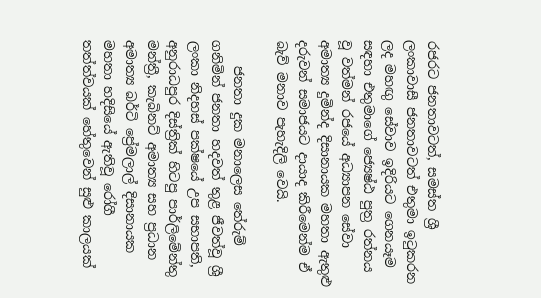රජරට ජනතාවටත්, සමස්ත ශ්‍රී ලංකාවාසී ජනතාවටත් එතුමා ඉටුකරන ලද මහඟු සේවාව ඉදිරියට ගෙනයෑම සඳහා එතුමාගේ ජ්‍යෙෂ්ඨ පුත්‍ර රත්නය වූ වත්මන් රජයේ අධ්‍යාපන සේවා අමාත්‍ය දුමින්ද දිසානායක මහතා ඇතුළු දරුවන් සමාජයට දායාද කිරීමෙන්ම ඒ බැව් මනාව පැහැදිලි වෙයි.

    ජනතා දුක මනාලෙස තේරුම් ගනිමින් ජනතා හදවත් තුළ ජීවත්වූ ශ්‍රී ලංකා නිදහස් පක්ෂයේ උප සභාපති, අනුරාධපුර දිස්ත්‍රික් හිටපු පාර්ලිමේන්තු මන්ත්‍රී, කැබිනට් අමාත්‍ය සහ ප්‍රධාන අමාත්‍ය බර්ටි ප්‍රේමලාල් දිසානායක මහතා හදිසියේ ඇතිවූ රෝගී තත්ත්වයක් හේතුවෙන් සුළු කාලයක්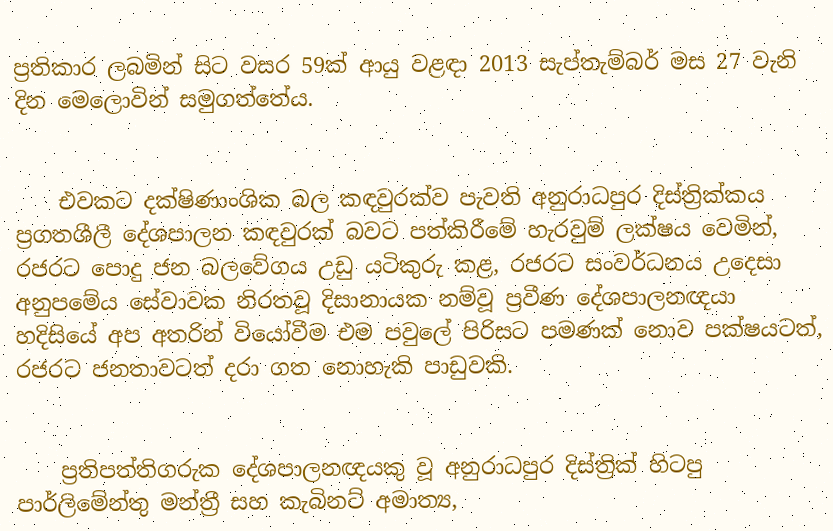ප්‍රතිකාර ලබමින් සිට වසර 59ක් ආයු වළඳා 2013 සැප්තැම්බර් මස 27 වැනි දින මෙලොවින් සමුගත්තේය.


    එවකට දක්ෂිණාංශික බල කඳවුරක්ව පැවති අනුරාධපුර දිස්ත්‍රික්කය ප්‍රගතශීලී දේශපාලන කඳවුරක් බවට පත්කිරීමේ හැරවුම් ලක්ෂය වෙමින්, රජරට පොදු ජන බලවේගය උඩු යටිකුරු කළ, රජරට සංවර්ධනය උදෙසා අනුපමේය සේවාවක නිරතවූ දිසානායක නම්වූ ප්‍රවීණ දේශපාලනඥයා හදිසියේ අප අතරින් වියෝවීම එම පවුලේ පිරිසට පමණක් නොව පක්ෂයටත්, රජරට ජනතාවටත් දරා ගත නොහැකි පාඩුවකි.


    ප්‍රතිපත්තිගරුක දේශපාලනඥයකු වූ අනුරාධපුර දිස්ත්‍රික් හිටපු පාර්ලිමේන්තු මන්ත්‍රී සහ කැබිනට් අමාත්‍ය,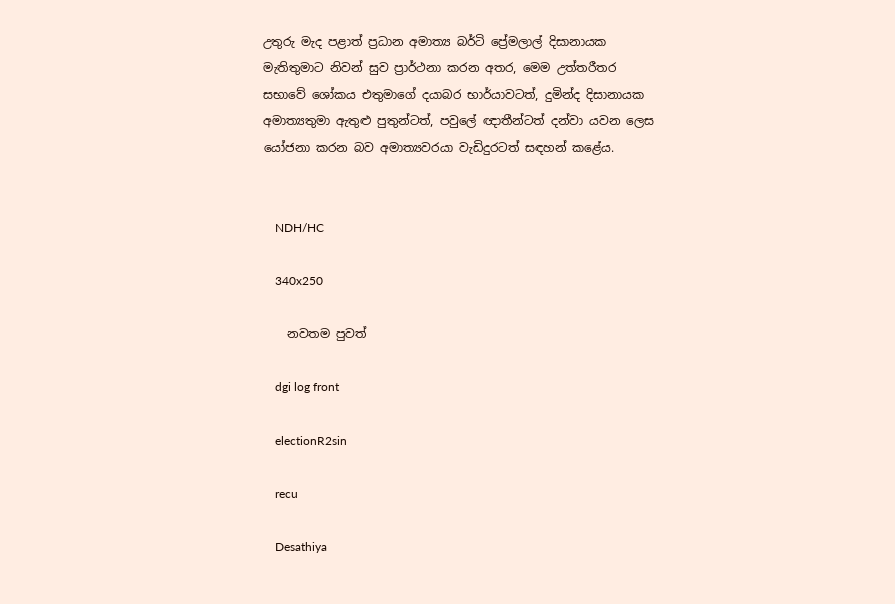උතුරු මැද පළාත් ප්‍රධාන අමාත්‍ය බර්ටි ප්‍රේමලාල් දිසානායක මැතිතුමාට නිවන් සුව ප්‍රාර්ථනා කරන අතර, මෙම උත්තරීතර සභාවේ ශෝකය එතුමාගේ දයාබර භාර්යාවටත්, දුමින්ද දිසානායක අමාත්‍යතුමා ඇතුළු පුතුන්ටත්, පවුලේ ඥාතීන්ටත් දන්වා යවන ලෙස යෝජනා කරන බව අමාත්‍යවරයා වැඩිදුරටත් සඳහන් කළේය.


    NDH/HC

    340x250

    නවතම පුවත්

    dgi log front

    electionR2sin

    recu

    Desathiya